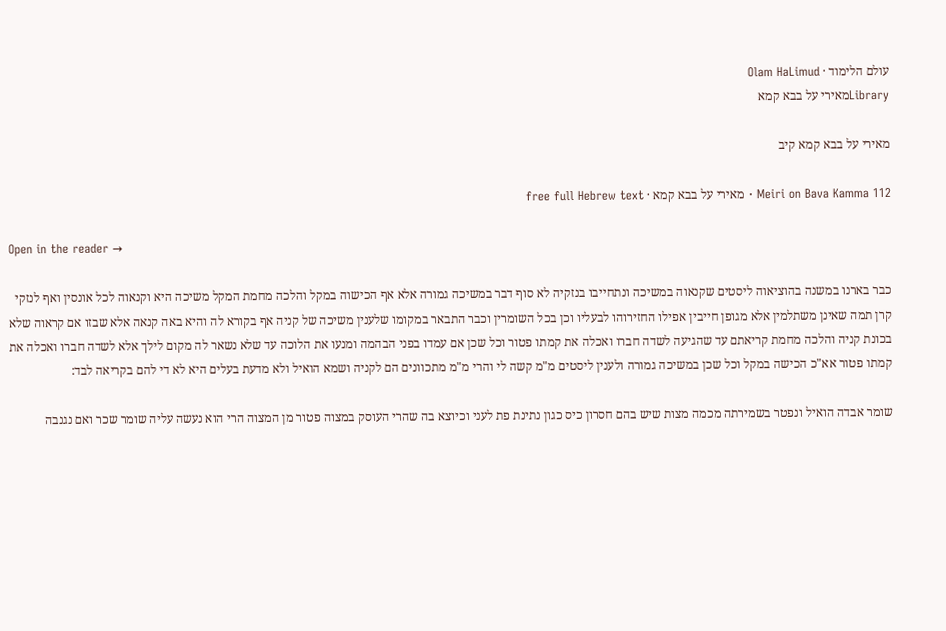עולם הלימוד · Olam HaLimud
Libraryמאירי על בבא קמא

מאירי על בבא קמא קיב

Meiri on Bava Kamma 112 · מאירי על בבא קמא · free full Hebrew text

Open in the reader →

כבר בארנו במשנה בהוציאוה ליסטים שקנאוה במשיכה ונתחייבו בנזקיה לא סוף דבר במשיכה גמורה אלא אף הכישוה במקל והלכה מחמת המקל משיכה היא וקנאוה לכל אונסין ואף לנזקי קרן תמה שאינן משתלמין אלא מגופן חייבין אפילו החזירוהו לבעליו וכן בכל השומרין וכבר התבאר במקומו שלענין משיכה של קניה אף בקורא לה והיא באה קנאה אלא שבזו אם קראוה שלא בכונת קניה והלכה מחמת קריאתם עד שהגיעה לשדה חברו ואכלה את קמתו פטור וכל שכן אם עמדו בפני הבהמה ומנעו את הלוכה עד שלא נשאר לה מקום לילך אלא לשדה חברו ואכלה את קמתו פטור אא"כ הכישה במקל וכל שכן במשיכה גמורה ולענין ליסטים מ"מ קשה לי והרי מ"מ מתכוונים הם לקניה ושמא הואיל ולא מדעת בעלים היא לא די להם בקריאה לבד:

שומר אבדה הואיל ונפטר בשמירתה מכמה מצות שיש בהם חסרון כיס כגון נתינת פת לעני וכיוצא בה שהרי העוסק במצוה פטור מן המצוה הרי הוא נעשה עליה שומר שכר ואם נגנבה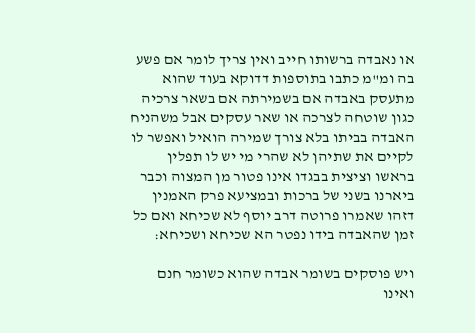או נאבדה ברשותו חייב ואין צריך לומר אם פשע בה ומ"מ כתבו בתוספות דדוקא בעוד שהוא מתעסק באבדה אם בשמירתה אם בשאר צרכיה כגון שוטחה לצרכה או שאר עסקים אבל משהניח האבדה בביתו בלא צורך שמירה הואיל ואפשר לו לקיים את שתיהן לא שהרי מי יש לו תפלין בראשו וציצית בבגדו אינו פטור מן המצוה וכבר ביארנו בשני של ברכות ובמציעא פרק האמנין דזהו שאמרו פרוטה דרב יוסף לא שכיחא ואם כל זמן שהאבדה בידו נפטר הא שכיחא ושכיחא:

ויש פוסקים בשומר אבדה שהוא כשומר חנם ואינו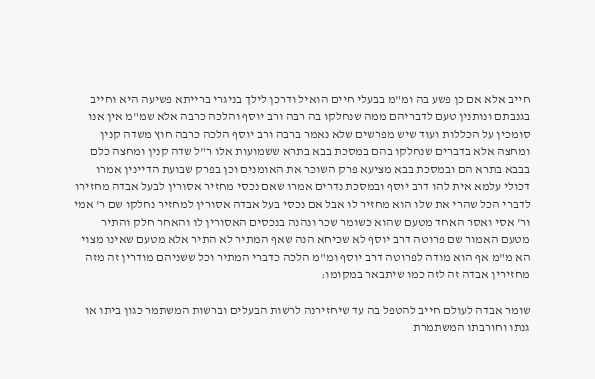חייב אלא אם כן פשע בה ומ"מ בבעלי חיים הואיל ודרכן לילך בניגרי ברייתא פשיעה היא וחייב בגנבתם ונותנין טעם לדבריהם ממה שנחלקו בה רבה ורב יוסף והלכה כרבה אלא שמ"מ אין אנו סומכין על הכללות ועוד שיש מפרשים שלא נאמר ברבה ורב יוסף הלכה כרבה חוץ משדה קנין ומחצה אלא בדברים שנחלקו בהם במסכת בבא בתרא ששמועות אלו ר"ל שדה קנין ומחצה כלם בבבא בתרא הם ובמסכת בבא מציעא פרק השוכר את האומנים וכן בפרק שבועת הדיינין אמרו דכולי עלמא אית להו דרב יוסף ובמסכת נדרים אמרו שאם נכסי מחזיר אסורין לבעל אבדה מחזירו לדברי הכל שהרי את שלו הוא מחזיר לו אבל אם נכסי בעל אבדה אסורין למחזיר נחלקו שם ר' אמי ור' אסי ואסר האחד מטעם שהוא כשומר שכר ונהנה בנכסים האסורין לו והאחר חלק והתיר מטעם האמור שם פרוטה דרב יוסף לא שכיחא הנה שאף המתיר לא התיר אלא מטעם שאינו מצוי הא מ"מ אף הוא מודה לפרוטה דרב יוסף ומ"מ הלכה כדברי המתיר וכל ששניהם מודרין זה מזה מחזירין אבדה זה לזה כמו שיתבאר במקומו:

שומר אבדה לעולם חייב להטפל בה עד שיחזירנה לרשות הבעלים וברשות המשתמר כגון ביתו או גנתו וחורבתו המשתמרת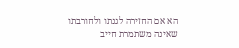הא אם החזירה לגנתו ולחורבתו שאינה משתמרת חייב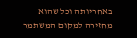באחריותה וכל שהוא מחזירה למקום המשתמר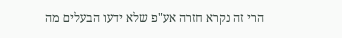הרי זה נקרא חזרה אע"פ שלא ידעו הבעלים מה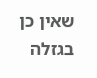שאין כן בגזלה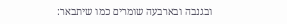ובגנבה ובארבעה שומרים כמו שיתבאר: